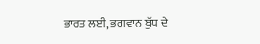ਭਾਰਤ ਲਈ, ਭਗਵਾਨ ਬੁੱਧ ਦੇ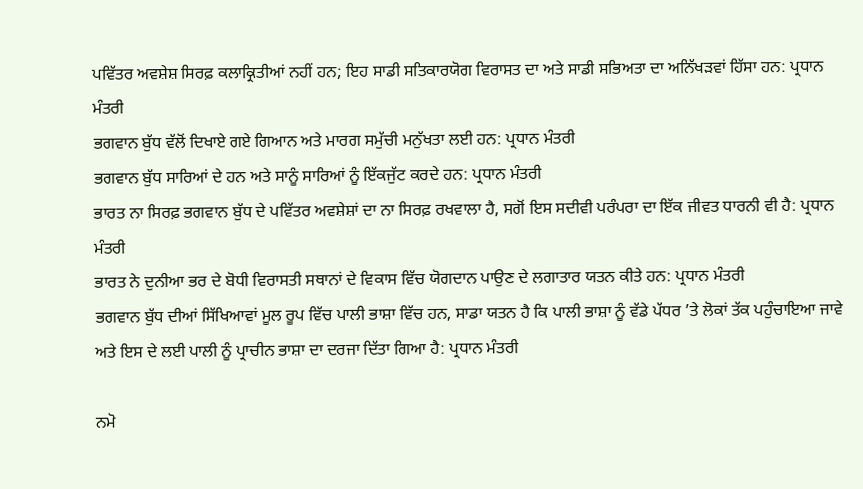ਪਵਿੱਤਰ ਅਵਸ਼ੇਸ਼ ਸਿਰਫ਼ ਕਲਾਕ੍ਰਿਤੀਆਂ ਨਹੀਂ ਹਨ; ਇਹ ਸਾਡੀ ਸਤਿਕਾਰਯੋਗ ਵਿਰਾਸਤ ਦਾ ਅਤੇ ਸਾਡੀ ਸਭਿਅਤਾ ਦਾ ਅਨਿੱਖੜਵਾਂ ਹਿੱਸਾ ਹਨ: ਪ੍ਰਧਾਨ ਮੰਤਰੀ
ਭਗਵਾਨ ਬੁੱਧ ਵੱਲੋਂ ਦਿਖਾਏ ਗਏ ਗਿਆਨ ਅਤੇ ਮਾਰਗ ਸਮੁੱਚੀ ਮਨੁੱਖਤਾ ਲਈ ਹਨ: ਪ੍ਰਧਾਨ ਮੰਤਰੀ
ਭਗਵਾਨ ਬੁੱਧ ਸਾਰਿਆਂ ਦੇ ਹਨ ਅਤੇ ਸਾਨੂੰ ਸਾਰਿਆਂ ਨੂੰ ਇੱਕਜੁੱਟ ਕਰਦੇ ਹਨ: ਪ੍ਰਧਾਨ ਮੰਤਰੀ
ਭਾਰਤ ਨਾ ਸਿਰਫ਼ ਭਗਵਾਨ ਬੁੱਧ ਦੇ ਪਵਿੱਤਰ ਅਵਸ਼ੇਸ਼ਾਂ ਦਾ ਨਾ ਸਿਰਫ਼ ਰਖਵਾਲਾ ਹੈ, ਸਗੋਂ ਇਸ ਸਦੀਵੀ ਪਰੰਪਰਾ ਦਾ ਇੱਕ ਜੀਵਤ ਧਾਰਨੀ ਵੀ ਹੈ: ਪ੍ਰਧਾਨ ਮੰਤਰੀ
ਭਾਰਤ ਨੇ ਦੁਨੀਆ ਭਰ ਦੇ ਬੋਧੀ ਵਿਰਾਸਤੀ ਸਥਾਨਾਂ ਦੇ ਵਿਕਾਸ ਵਿੱਚ ਯੋਗਦਾਨ ਪਾਉਣ ਦੇ ਲਗਾਤਾਰ ਯਤਨ ਕੀਤੇ ਹਨ: ਪ੍ਰਧਾਨ ਮੰਤਰੀ
ਭਗਵਾਨ ਬੁੱਧ ਦੀਆਂ ਸਿੱਖਿਆਵਾਂ ਮੂਲ ਰੂਪ ਵਿੱਚ ਪਾਲੀ ਭਾਸ਼ਾ ਵਿੱਚ ਹਨ, ਸਾਡਾ ਯਤਨ ਹੈ ਕਿ ਪਾਲੀ ਭਾਸ਼ਾ ਨੂੰ ਵੱਡੇ ਪੱਧਰ ’ਤੇ ਲੋਕਾਂ ਤੱਕ ਪਹੁੰਚਾਇਆ ਜਾਵੇ ਅਤੇ ਇਸ ਦੇ ਲਈ ਪਾਲੀ ਨੂੰ ਪ੍ਰਾਚੀਨ ਭਾਸ਼ਾ ਦਾ ਦਰਜਾ ਦਿੱਤਾ ਗਿਆ ਹੈ: ਪ੍ਰਧਾਨ ਮੰਤਰੀ

ਨਮੋ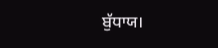ਬੁੱਧਾਯ।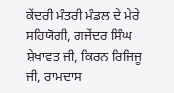ਕੇਂਦਰੀ ਮੰਤਰੀ ਮੰਡਲ ਦੇ ਮੇਰੇ ਸਹਿਯੋਗੀ, ਗਜੇਂਦਰ ਸਿੰਘ ਸ਼ੇਖਾਵਤ ਜੀ, ਕਿਰਨ ਰਿਜਿਜੂ ਜੀ, ਰਾਮਦਾਸ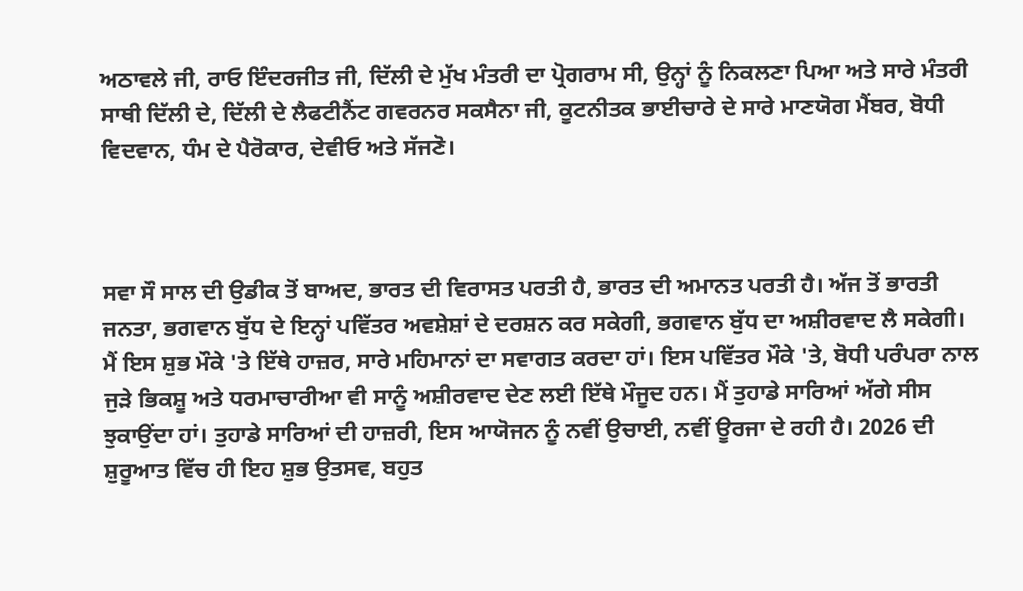ਅਠਾਵਲੇ ਜੀ, ਰਾਓ ਇੰਦਰਜੀਤ ਜੀ, ਦਿੱਲੀ ਦੇ ਮੁੱਖ ਮੰਤਰੀ ਦਾ ਪ੍ਰੋਗਰਾਮ ਸੀ, ਉਨ੍ਹਾਂ ਨੂੰ ਨਿਕਲਣਾ ਪਿਆ ਅਤੇ ਸਾਰੇ ਮੰਤਰੀ ਸਾਥੀ ਦਿੱਲੀ ਦੇ, ਦਿੱਲੀ ਦੇ ਲੈਫਟੀਨੈਂਟ ਗਵਰਨਰ ਸਕਸੈਨਾ ਜੀ, ਕੂਟਨੀਤਕ ਭਾਈਚਾਰੇ ਦੇ ਸਾਰੇ ਮਾਣਯੋਗ ਮੈਂਬਰ, ਬੋਧੀ ਵਿਦਵਾਨ, ਧੰਮ ਦੇ ਪੈਰੋਕਾਰ, ਦੇਵੀਓ ਅਤੇ ਸੱਜਣੋ।



ਸਵਾ ਸੌ ਸਾਲ ਦੀ ਉਡੀਕ ਤੋਂ ਬਾਅਦ, ਭਾਰਤ ਦੀ ਵਿਰਾਸਤ ਪਰਤੀ ਹੈ, ਭਾਰਤ ਦੀ ਅਮਾਨਤ ਪਰਤੀ ਹੈ। ਅੱਜ ਤੋਂ ਭਾਰਤੀ ਜਨਤਾ, ਭਗਵਾਨ ਬੁੱਧ ਦੇ ਇਨ੍ਹਾਂ ਪਵਿੱਤਰ ਅਵਸ਼ੇਸ਼ਾਂ ਦੇ ਦਰਸ਼ਨ ਕਰ ਸਕੇਗੀ, ਭਗਵਾਨ ਬੁੱਧ ਦਾ ਅਸ਼ੀਰਵਾਦ ਲੈ ਸਕੇਗੀ। ਮੈਂ ਇਸ ਸ਼ੁਭ ਮੌਕੇ 'ਤੇ ਇੱਥੇ ਹਾਜ਼ਰ, ਸਾਰੇ ਮਹਿਮਾਨਾਂ ਦਾ ਸਵਾਗਤ ਕਰਦਾ ਹਾਂ। ਇਸ ਪਵਿੱਤਰ ਮੌਕੇ 'ਤੇ, ਬੋਧੀ ਪਰੰਪਰਾ ਨਾਲ ਜੁੜੇ ਭਿਕਸ਼ੂ ਅਤੇ ਧਰਮਾਚਾਰੀਆ ਵੀ ਸਾਨੂੰ ਅਸ਼ੀਰਵਾਦ ਦੇਣ ਲਈ ਇੱਥੇ ਮੌਜੂਦ ਹਨ। ਮੈਂ ਤੁਹਾਡੇ ਸਾਰਿਆਂ ਅੱਗੇ ਸੀਸ ਝੁਕਾਉਂਦਾ ਹਾਂ। ਤੁਹਾਡੇ ਸਾਰਿਆਂ ਦੀ ਹਾਜ਼ਰੀ, ਇਸ ਆਯੋਜਨ ਨੂੰ ਨਵੀਂ ਉਚਾਈ, ਨਵੀਂ ਊਰਜਾ ਦੇ ਰਹੀ ਹੈ। 2026 ਦੀ ਸ਼ੁਰੂਆਤ ਵਿੱਚ ਹੀ ਇਹ ਸ਼ੁਭ ਉਤਸਵ, ਬਹੁਤ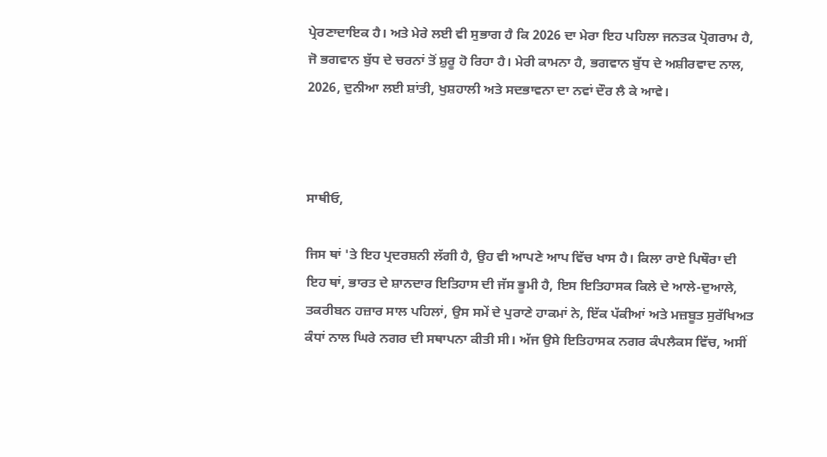ਪ੍ਰੇਰਣਾਦਾਇਕ ਹੈ। ਅਤੇ ਮੇਰੇ ਲਈ ਵੀ ਸੁਭਾਗ ਹੈ ਕਿ 2026 ਦਾ ਮੇਰਾ ਇਹ ਪਹਿਲਾ ਜਨਤਕ ਪ੍ਰੋਗਰਾਮ ਹੈ, ਜੋ ਭਗਵਾਨ ਬੁੱਧ ਦੇ ਚਰਨਾਂ ਤੋਂ ਸ਼ੁਰੂ ਹੋ ਰਿਹਾ ਹੈ। ਮੇਰੀ ਕਾਮਨਾ ਹੈ, ਭਗਵਾਨ ਬੁੱਧ ਦੇ ਅਸ਼ੀਰਵਾਦ ਨਾਲ, 2026, ਦੁਨੀਆ ਲਈ ਸ਼ਾਂਤੀ, ਖੁਸ਼ਹਾਲੀ ਅਤੇ ਸਦਭਾਵਨਾ ਦਾ ਨਵਾਂ ਦੌਰ ਲੈ ਕੇ ਆਵੇ।



ਸਾਥੀਓ,

ਜਿਸ ਥਾਂ 'ਤੇ ਇਹ ਪ੍ਰਦਰਸ਼ਨੀ ਲੱਗੀ ਹੈ, ਉਹ ਵੀ ਆਪਣੇ ਆਪ ਵਿੱਚ ਖਾਸ ਹੈ। ਕਿਲਾ ਰਾਏ ਪਿਥੌਰਾ ਦੀ ਇਹ ਥਾਂ, ਭਾਰਤ ਦੇ ਸ਼ਾਨਦਾਰ ਇਤਿਹਾਸ ਦੀ ਜੱਸ ਭੂਮੀ ਹੈ, ਇਸ ਇਤਿਹਾਸਕ ਕਿਲੇ ਦੇ ਆਲੇ-ਦੁਆਲੇ, ਤਕਰੀਬਨ ਹਜ਼ਾਰ ਸਾਲ ਪਹਿਲਾਂ, ਉਸ ਸਮੇਂ ਦੇ ਪੁਰਾਣੇ ਹਾਕਮਾਂ ਨੇ, ਇੱਕ ਪੱਕੀਆਂ ਅਤੇ ਮਜ਼ਬੂਤ ਸੁਰੱਖਿਅਤ ਕੰਧਾਂ ਨਾਲ ਘਿਰੇ ਨਗਰ ਦੀ ਸਥਾਪਨਾ ਕੀਤੀ ਸੀ। ਅੱਜ ਉਸੇ ਇਤਿਹਾਸਕ ਨਗਰ ਕੰਪਲੈਕਸ ਵਿੱਚ, ਅਸੀਂ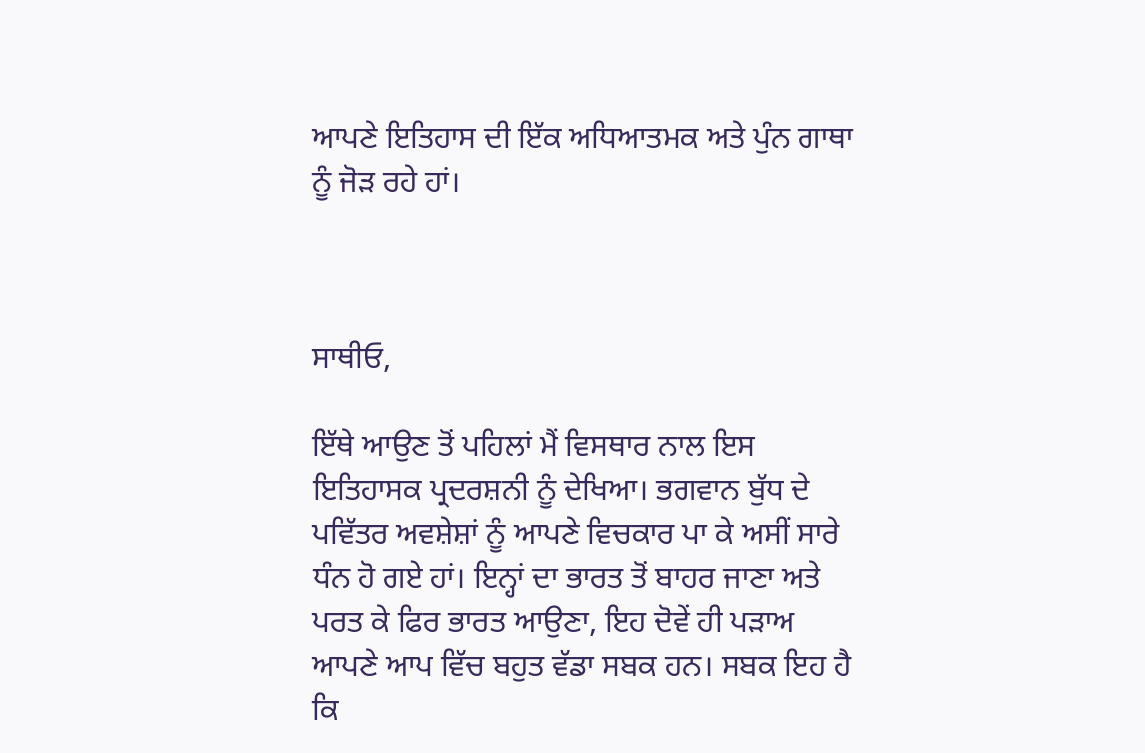ਆਪਣੇ ਇਤਿਹਾਸ ਦੀ ਇੱਕ ਅਧਿਆਤਮਕ ਅਤੇ ਪੁੰਨ ਗਾਥਾ ਨੂੰ ਜੋੜ ਰਹੇ ਹਾਂ।



ਸਾਥੀਓ,

ਇੱਥੇ ਆਉਣ ਤੋਂ ਪਹਿਲਾਂ ਮੈਂ ਵਿਸਥਾਰ ਨਾਲ ਇਸ ਇਤਿਹਾਸਕ ਪ੍ਰਦਰਸ਼ਨੀ ਨੂੰ ਦੇਖਿਆ। ਭਗਵਾਨ ਬੁੱਧ ਦੇ ਪਵਿੱਤਰ ਅਵਸ਼ੇਸ਼ਾਂ ਨੂੰ ਆਪਣੇ ਵਿਚਕਾਰ ਪਾ ਕੇ ਅਸੀਂ ਸਾਰੇ ਧੰਨ ਹੋ ਗਏ ਹਾਂ। ਇਨ੍ਹਾਂ ਦਾ ਭਾਰਤ ਤੋਂ ਬਾਹਰ ਜਾਣਾ ਅਤੇ ਪਰਤ ਕੇ ਫਿਰ ਭਾਰਤ ਆਉਣਾ, ਇਹ ਦੋਵੇਂ ਹੀ ਪੜਾਅ ਆਪਣੇ ਆਪ ਵਿੱਚ ਬਹੁਤ ਵੱਡਾ ਸਬਕ ਹਨ। ਸਬਕ ਇਹ ਹੈ ਕਿ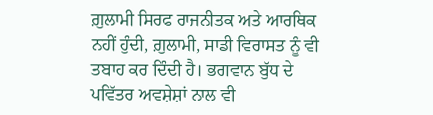ਗ਼ੁਲਾਮੀ ਸਿਰਫ ਰਾਜਨੀਤਕ ਅਤੇ ਆਰਥਿਕ ਨਹੀਂ ਹੁੰਦੀ, ਗ਼ੁਲਾਮੀ, ਸਾਡੀ ਵਿਰਾਸਤ ਨੂੰ ਵੀ ਤਬਾਹ ਕਰ ਦਿੰਦੀ ਹੈ। ਭਗਵਾਨ ਬੁੱਧ ਦੇ ਪਵਿੱਤਰ ਅਵਸ਼ੇਸ਼ਾਂ ਨਾਲ ਵੀ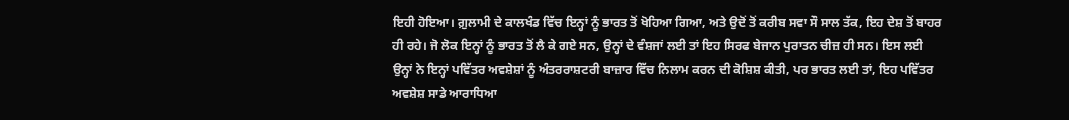ਇਹੀ ਹੋਇਆ। ਗ਼ੁਲਾਮੀ ਦੇ ਕਾਲਖੰਡ ਵਿੱਚ ਇਨ੍ਹਾਂ ਨੂੰ ਭਾਰਤ ਤੋਂ ਖੋਹਿਆ ਗਿਆ, ਅਤੇ ਉਦੋਂ ਤੋਂ ਕਰੀਬ ਸਵਾ ਸੌ ਸਾਲ ਤੱਕ, ਇਹ ਦੇਸ਼ ਤੋਂ ਬਾਹਰ ਹੀ ਰਹੇ। ਜੋ ਲੋਕ ਇਨ੍ਹਾਂ ਨੂੰ ਭਾਰਤ ਤੋਂ ਲੈ ਕੇ ਗਏ ਸਨ, ਉਨ੍ਹਾਂ ਦੇ ਵੰਸ਼ਜਾਂ ਲਈ ਤਾਂ ਇਹ ਸਿਰਫ ਬੇਜਾਨ ਪੁਰਾਤਨ ਚੀਜ਼ ਹੀ ਸਨ। ਇਸ ਲਈ ਉਨ੍ਹਾਂ ਨੇ ਇਨ੍ਹਾਂ ਪਵਿੱਤਰ ਅਵਸ਼ੇਸ਼ਾਂ ਨੂੰ ਅੰਤਰਰਾਸ਼ਟਰੀ ਬਾਜ਼ਾਰ ਵਿੱਚ ਨਿਲਾਮ ਕਰਨ ਦੀ ਕੋਸ਼ਿਸ਼ ਕੀਤੀ, ਪਰ ਭਾਰਤ ਲਈ ਤਾਂ, ਇਹ ਪਵਿੱਤਰ ਅਵਸ਼ੇਸ਼ ਸਾਡੇ ਆਰਾਧਿਆ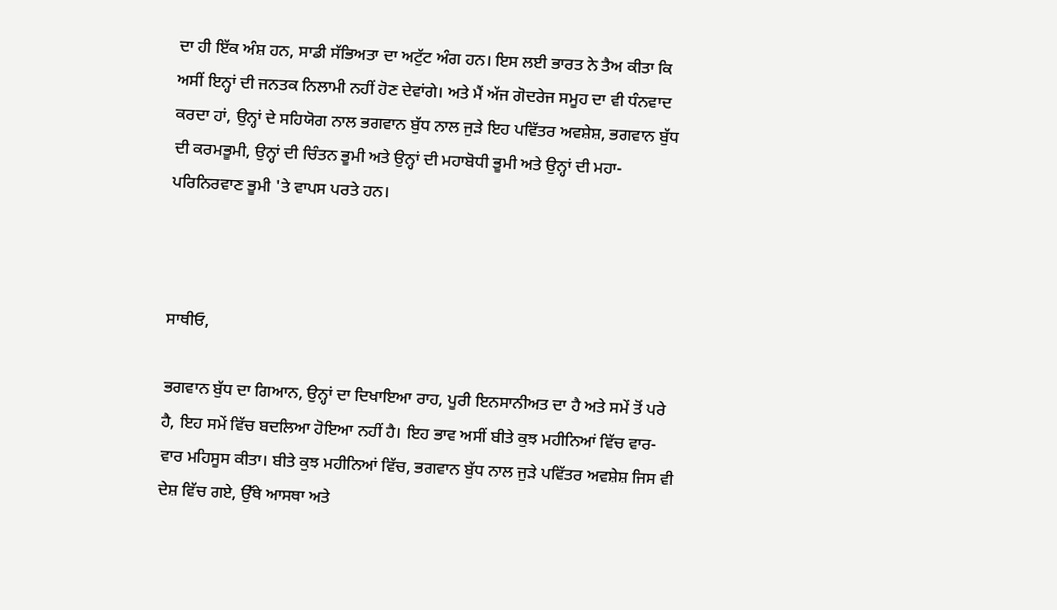ਦਾ ਹੀ ਇੱਕ ਅੰਸ਼ ਹਨ, ਸਾਡੀ ਸੱਭਿਅਤਾ ਦਾ ਅਟੁੱਟ ਅੰਗ ਹਨ। ਇਸ ਲਈ ਭਾਰਤ ਨੇ ਤੈਅ ਕੀਤਾ ਕਿ ਅਸੀਂ ਇਨ੍ਹਾਂ ਦੀ ਜਨਤਕ ਨਿਲਾਮੀ ਨਹੀਂ ਹੋਣ ਦੇਵਾਂਗੇ। ਅਤੇ ਮੈਂ ਅੱਜ ਗੋਦਰੇਜ ਸਮੂਹ ਦਾ ਵੀ ਧੰਨਵਾਦ ਕਰਦਾ ਹਾਂ, ਉਨ੍ਹਾਂ ਦੇ ਸਹਿਯੋਗ ਨਾਲ ਭਗਵਾਨ ਬੁੱਧ ਨਾਲ ਜੁੜੇ ਇਹ ਪਵਿੱਤਰ ਅਵਸ਼ੇਸ਼, ਭਗਵਾਨ ਬੁੱਧ ਦੀ ਕਰਮਭੂਮੀ, ਉਨ੍ਹਾਂ ਦੀ ਚਿੰਤਨ ਭੂਮੀ ਅਤੇ ਉਨ੍ਹਾਂ ਦੀ ਮਹਾਬੋਧੀ ਭੂਮੀ ਅਤੇ ਉਨ੍ਹਾਂ ਦੀ ਮਹਾ-ਪਰਿਨਿਰਵਾਣ ਭੂਮੀ 'ਤੇ ਵਾਪਸ ਪਰਤੇ ਹਨ।



ਸਾਥੀਓ,

ਭਗਵਾਨ ਬੁੱਧ ਦਾ ਗਿਆਨ, ਉਨ੍ਹਾਂ ਦਾ ਦਿਖਾਇਆ ਰਾਹ, ਪੂਰੀ ਇਨਸਾਨੀਅਤ ਦਾ ਹੈ ਅਤੇ ਸਮੇਂ ਤੋਂ ਪਰੇ ਹੈ, ਇਹ ਸਮੇਂ ਵਿੱਚ ਬਦਲਿਆ ਹੋਇਆ ਨਹੀਂ ਹੈ। ਇਹ ਭਾਵ ਅਸੀਂ ਬੀਤੇ ਕੁਝ ਮਹੀਨਿਆਂ ਵਿੱਚ ਵਾਰ-ਵਾਰ ਮਹਿਸੂਸ ਕੀਤਾ। ਬੀਤੇ ਕੁਝ ਮਹੀਨਿਆਂ ਵਿੱਚ, ਭਗਵਾਨ ਬੁੱਧ ਨਾਲ ਜੁੜੇ ਪਵਿੱਤਰ ਅਵਸ਼ੇਸ਼ ਜਿਸ ਵੀ ਦੇਸ਼ ਵਿੱਚ ਗਏ, ਉੱਥੇ ਆਸਥਾ ਅਤੇ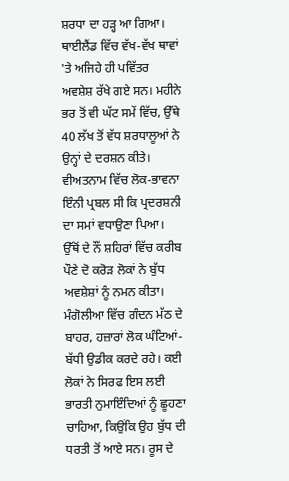ਸ਼ਰਧਾ ਦਾ ਹੜ੍ਹ ਆ ਗਿਆ। ਥਾਈਲੈਂਡ ਵਿੱਚ ਵੱਖ-ਵੱਖ ਥਾਵਾਂ 'ਤੇ ਅਜਿਹੇ ਹੀ ਪਵਿੱਤਰ ਅਵਸ਼ੇਸ਼ ਰੱਖੇ ਗਏ ਸਨ। ਮਹੀਨੇ ਭਰ ਤੋਂ ਵੀ ਘੱਟ ਸਮੇਂ ਵਿੱਚ, ਉੱਥੇ 40 ਲੱਖ ਤੋਂ ਵੱਧ ਸ਼ਰਧਾਲੂਆਂ ਨੇ ਉਨ੍ਹਾਂ ਦੇ ਦਰਸ਼ਨ ਕੀਤੇ। ਵੀਅਤਨਾਮ ਵਿੱਚ ਲੋਕ-ਭਾਵਨਾ ਇੰਨੀ ਪ੍ਰਬਲ ਸੀ ਕਿ ਪ੍ਰਦਰਸ਼ਨੀ ਦਾ ਸਮਾਂ ਵਧਾਉਣਾ ਪਿਆ। ਉੱਥੋਂ ਦੇ ਨੌਂ ਸ਼ਹਿਰਾਂ ਵਿੱਚ ਕਰੀਬ ਪੌਣੇ ਦੋ ਕਰੋੜ ਲੋਕਾਂ ਨੇ ਬੁੱਧ ਅਵਸ਼ੇਸ਼ਾਂ ਨੂੰ ਨਮਨ ਕੀਤਾ। ਮੰਗੋਲੀਆ ਵਿੱਚ ਗੰਦਨ ਮੱਠ ਦੇ ਬਾਹਰ, ਹਜ਼ਾਰਾਂ ਲੋਕ ਘੰਟਿਆਂ-ਬੱਧੀ ਉਡੀਕ ਕਰਦੇ ਰਹੇ। ਕਈ ਲੋਕਾਂ ਨੇ ਸਿਰਫ ਇਸ ਲਈ ਭਾਰਤੀ ਨੁਮਾਇੰਦਿਆਂ ਨੂੰ ਛੂਹਣਾ ਚਾਹਿਆ, ਕਿਉਂਕਿ ਉਹ ਬੁੱਧ ਦੀ ਧਰਤੀ ਤੋਂ ਆਏ ਸਨ। ਰੂਸ ਦੇ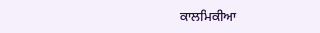ਕਾਲਮਿਕੀਆ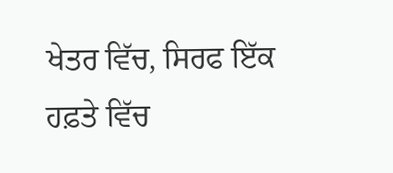ਖੇਤਰ ਵਿੱਚ, ਸਿਰਫ ਇੱਕ ਹਫ਼ਤੇ ਵਿੱਚ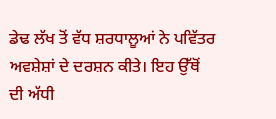ਡੇਢ ਲੱਖ ਤੋਂ ਵੱਧ ਸ਼ਰਧਾਲੂਆਂ ਨੇ ਪਵਿੱਤਰ ਅਵਸ਼ੇਸ਼ਾਂ ਦੇ ਦਰਸ਼ਨ ਕੀਤੇ। ਇਹ ਉੱਥੋਂ ਦੀ ਅੱਧੀ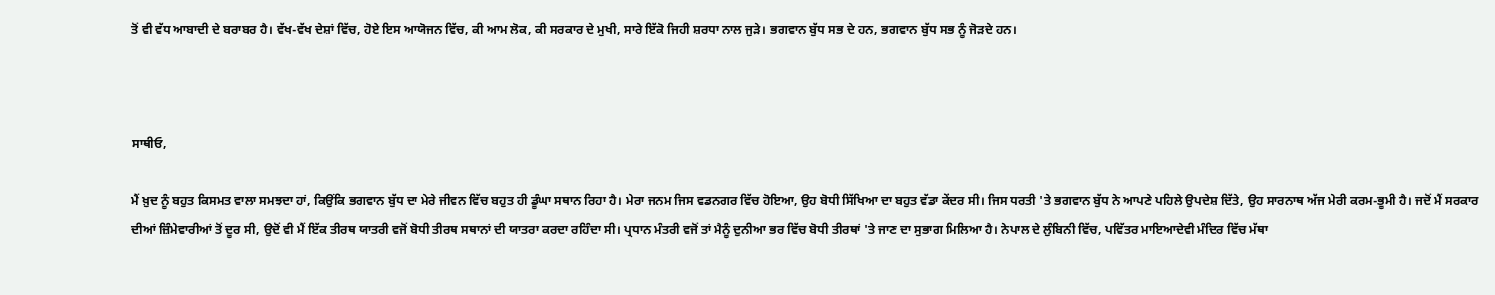ਤੋਂ ਵੀ ਵੱਧ ਆਬਾਦੀ ਦੇ ਬਰਾਬਰ ਹੈ। ਵੱਖ-ਵੱਖ ਦੇਸ਼ਾਂ ਵਿੱਚ, ਹੋਏ ਇਸ ਆਯੋਜਨ ਵਿੱਚ, ਕੀ ਆਮ ਲੋਕ, ਕੀ ਸਰਕਾਰ ਦੇ ਮੁਖੀ, ਸਾਰੇ ਇੱਕੋ ਜਿਹੀ ਸ਼ਰਧਾ ਨਾਲ ਜੁੜੇ। ਭਗਵਾਨ ਬੁੱਧ ਸਭ ਦੇ ਹਨ, ਭਗਵਾਨ ਬੁੱਧ ਸਭ ਨੂੰ ਜੋੜਦੇ ਹਨ।



ਸਾਥੀਓ,

ਮੈਂ ਖ਼ੁਦ ਨੂੰ ਬਹੁਤ ਕਿਸਮਤ ਵਾਲਾ ਸਮਝਦਾ ਹਾਂ, ਕਿਉਂਕਿ ਭਗਵਾਨ ਬੁੱਧ ਦਾ ਮੇਰੇ ਜੀਵਨ ਵਿੱਚ ਬਹੁਤ ਹੀ ਡੂੰਘਾ ਸਥਾਨ ਰਿਹਾ ਹੈ। ਮੇਰਾ ਜਨਮ ਜਿਸ ਵਡਨਗਰ ਵਿੱਚ ਹੋਇਆ, ਉਹ ਬੋਧੀ ਸਿੱਖਿਆ ਦਾ ਬਹੁਤ ਵੱਡਾ ਕੇਂਦਰ ਸੀ। ਜਿਸ ਧਰਤੀ 'ਤੇ ਭਗਵਾਨ ਬੁੱਧ ਨੇ ਆਪਣੇ ਪਹਿਲੇ ਉਪਦੇਸ਼ ਦਿੱਤੇ, ਉਹ ਸਾਰਨਾਥ ਅੱਜ ਮੇਰੀ ਕਰਮ-ਭੂਮੀ ਹੈ। ਜਦੋਂ ਮੈਂ ਸਰਕਾਰ ਦੀਆਂ ਜ਼ਿੰਮੇਵਾਰੀਆਂ ਤੋਂ ਦੂਰ ਸੀ, ਉਦੋਂ ਵੀ ਮੈਂ ਇੱਕ ਤੀਰਥ ਯਾਤਰੀ ਵਜੋਂ ਬੋਧੀ ਤੀਰਥ ਸਥਾਨਾਂ ਦੀ ਯਾਤਰਾ ਕਰਦਾ ਰਹਿੰਦਾ ਸੀ। ਪ੍ਰਧਾਨ ਮੰਤਰੀ ਵਜੋਂ ਤਾਂ ਮੈਨੂੰ ਦੁਨੀਆ ਭਰ ਵਿੱਚ ਬੋਧੀ ਤੀਰਥਾਂ 'ਤੇ ਜਾਣ ਦਾ ਸੁਭਾਗ ਮਿਲਿਆ ਹੈ। ਨੇਪਾਲ ਦੇ ਲੁੰਬਿਨੀ ਵਿੱਚ, ਪਵਿੱਤਰ ਮਾਇਆਦੇਵੀ ਮੰਦਿਰ ਵਿੱਚ ਮੱਥਾ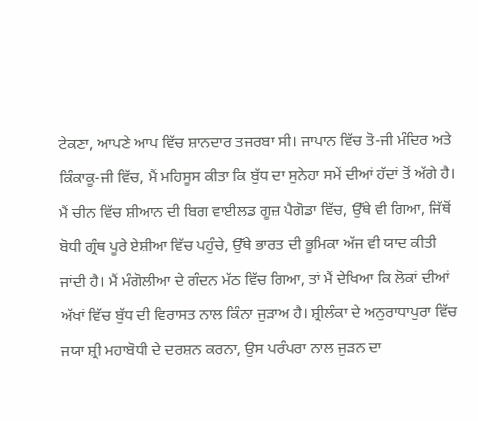ਟੇਕਣਾ, ਆਪਣੇ ਆਪ ਵਿੱਚ ਸ਼ਾਨਦਾਰ ਤਜਰਬਾ ਸੀ। ਜਾਪਾਨ ਵਿੱਚ ਤੋ-ਜੀ ਮੰਦਿਰ ਅਤੇ ਕਿੰਕਾਕੂ-ਜੀ ਵਿੱਚ, ਮੈਂ ਮਹਿਸੂਸ ਕੀਤਾ ਕਿ ਬੁੱਧ ਦਾ ਸੁਨੇਹਾ ਸਮੇਂ ਦੀਆਂ ਹੱਦਾਂ ਤੋਂ ਅੱਗੇ ਹੈ। ਮੈਂ ਚੀਨ ਵਿੱਚ ਸ਼ੀਆਨ ਦੀ ਬਿਗ ਵਾਈਲਡ ਗੂਜ਼ ਪੈਗੋਡਾ ਵਿੱਚ, ਉੱਥੇ ਵੀ ਗਿਆ, ਜਿੱਥੋਂ ਬੋਧੀ ਗ੍ਰੰਥ ਪੂਰੇ ਏਸ਼ੀਆ ਵਿੱਚ ਪਹੁੰਚੇ, ਉੱਥੇ ਭਾਰਤ ਦੀ ਭੂਮਿਕਾ ਅੱਜ ਵੀ ਯਾਦ ਕੀਤੀ ਜਾਂਦੀ ਹੈ। ਮੈਂ ਮੰਗੋਲੀਆ ਦੇ ਗੰਦਨ ਮੱਠ ਵਿੱਚ ਗਿਆ, ਤਾਂ ਮੈਂ ਦੇਖਿਆ ਕਿ ਲੋਕਾਂ ਦੀਆਂ ਅੱਖਾਂ ਵਿੱਚ ਬੁੱਧ ਦੀ ਵਿਰਾਸਤ ਨਾਲ ਕਿੰਨਾ ਜੁੜਾਅ ਹੈ। ਸ਼੍ਰੀਲੰਕਾ ਦੇ ਅਨੁਰਾਧਾਪੁਰਾ ਵਿੱਚ ਜਯਾ ਸ਼੍ਰੀ ਮਹਾਬੋਧੀ ਦੇ ਦਰਸ਼ਨ ਕਰਨਾ, ਉਸ ਪਰੰਪਰਾ ਨਾਲ ਜੁੜਨ ਦਾ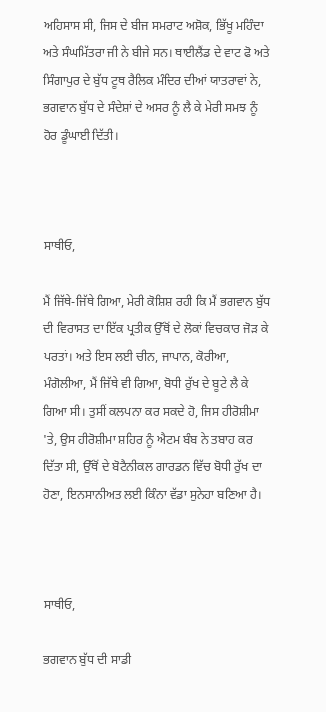ਅਹਿਸਾਸ ਸੀ, ਜਿਸ ਦੇ ਬੀਜ ਸਮਰਾਟ ਅਸ਼ੋਕ, ਭਿੱਖੂ ਮਹਿੰਦਾ ਅਤੇ ਸੰਘਮਿੱਤਰਾ ਜੀ ਨੇ ਬੀਜੇ ਸਨ। ਥਾਈਲੈਂਡ ਦੇ ਵਾਟ ਫੋ ਅਤੇ ਸਿੰਗਾਪੁਰ ਦੇ ਬੁੱਧ ਟੂਥ ਰੈਲਿਕ ਮੰਦਿਰ ਦੀਆਂ ਯਾਤਰਾਵਾਂ ਨੇ, ਭਗਵਾਨ ਬੁੱਧ ਦੇ ਸੰਦੇਸ਼ਾਂ ਦੇ ਅਸਰ ਨੂੰ ਲੈ ਕੇ ਮੇਰੀ ਸਮਝ ਨੂੰ ਹੋਰ ਡੂੰਘਾਈ ਦਿੱਤੀ।



ਸਾਥੀਓ,

ਮੈਂ ਜਿੱਥੇ-ਜਿੱਥੇ ਗਿਆ, ਮੇਰੀ ਕੋਸ਼ਿਸ਼ ਰਹੀ ਕਿ ਮੈਂ ਭਗਵਾਨ ਬੁੱਧ ਦੀ ਵਿਰਾਸਤ ਦਾ ਇੱਕ ਪ੍ਰਤੀਕ ਉੱਥੋਂ ਦੇ ਲੋਕਾਂ ਵਿਚਕਾਰ ਜੋੜ ਕੇ ਪਰਤਾਂ। ਅਤੇ ਇਸ ਲਈ ਚੀਨ, ਜਾਪਾਨ, ਕੋਰੀਆ, ਮੰਗੋਲੀਆ, ਮੈਂ ਜਿੱਥੇ ਵੀ ਗਿਆ, ਬੋਧੀ ਰੁੱਖ ਦੇ ਬੂਟੇ ਲੈ ਕੇ ਗਿਆ ਸੀ। ਤੁਸੀਂ ਕਲਪਨਾ ਕਰ ਸਕਦੇ ਹੋ, ਜਿਸ ਹੀਰੋਸ਼ੀਮਾ 'ਤੇ, ਉਸ ਹੀਰੋਸ਼ੀਮਾ ਸ਼ਹਿਰ ਨੂੰ ਐਟਮ ਬੰਬ ਨੇ ਤਬਾਹ ਕਰ ਦਿੱਤਾ ਸੀ, ਉੱਥੋਂ ਦੇ ਬੋਟੈਨੀਕਲ ਗਾਰਡਨ ਵਿੱਚ ਬੋਧੀ ਰੁੱਖ ਦਾ ਹੋਣਾ, ਇਨਸਾਨੀਅਤ ਲਈ ਕਿੰਨਾ ਵੱਡਾ ਸੁਨੇਹਾ ਬਣਿਆ ਹੈ।



ਸਾਥੀਓ,

ਭਗਵਾਨ ਬੁੱਧ ਦੀ ਸਾਡੀ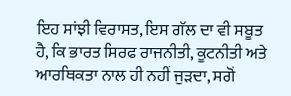ਇਹ ਸਾਂਝੀ ਵਿਰਾਸਤ, ਇਸ ਗੱਲ ਦਾ ਵੀ ਸਬੂਤ ਹੈ, ਕਿ ਭਾਰਤ ਸਿਰਫ ਰਾਜਨੀਤੀ, ਕੂਟਨੀਤੀ ਅਤੇ ਆਰਥਿਕਤਾ ਨਾਲ ਹੀ ਨਹੀਂ ਜੁੜਦਾ, ਸਗੋਂ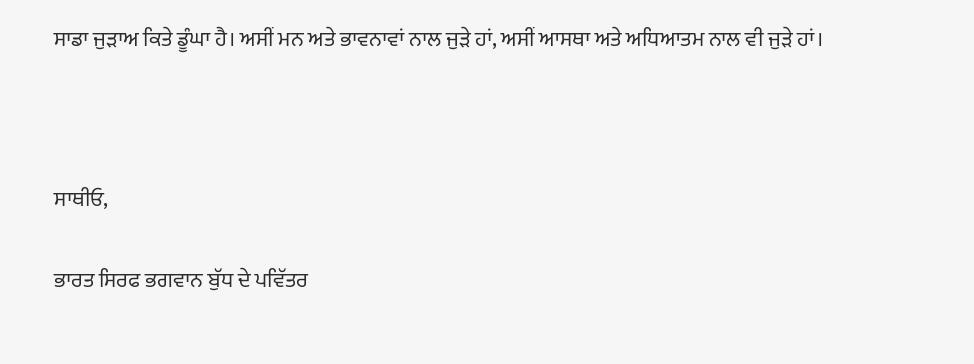ਸਾਡਾ ਜੁੜਾਅ ਕਿਤੇ ਡੂੰਘਾ ਹੈ। ਅਸੀਂ ਮਨ ਅਤੇ ਭਾਵਨਾਵਾਂ ਨਾਲ ਜੁੜੇ ਹਾਂ, ਅਸੀਂ ਆਸਥਾ ਅਤੇ ਅਧਿਆਤਮ ਨਾਲ ਵੀ ਜੁੜੇ ਹਾਂ।



ਸਾਥੀਓ,

ਭਾਰਤ ਸਿਰਫ ਭਗਵਾਨ ਬੁੱਧ ਦੇ ਪਵਿੱਤਰ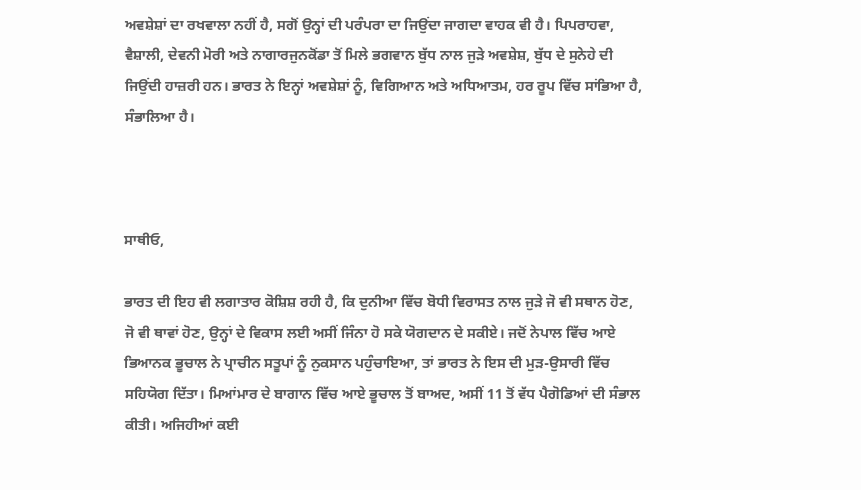ਅਵਸ਼ੇਸ਼ਾਂ ਦਾ ਰਖਵਾਲਾ ਨਹੀਂ ਹੈ, ਸਗੋਂ ਉਨ੍ਹਾਂ ਦੀ ਪਰੰਪਰਾ ਦਾ ਜਿਉਂਦਾ ਜਾਗਦਾ ਵਾਹਕ ਵੀ ਹੈ। ਪਿਪਰਾਹਵਾ, ਵੈਸ਼ਾਲੀ, ਦੇਵਨੀ ਮੋਰੀ ਅਤੇ ਨਾਗਾਰਜੁਨਕੋਂਡਾ ਤੋਂ ਮਿਲੇ ਭਗਵਾਨ ਬੁੱਧ ਨਾਲ ਜੁੜੇ ਅਵਸ਼ੇਸ਼, ਬੁੱਧ ਦੇ ਸੁਨੇਹੇ ਦੀ ਜਿਉਂਦੀ ਹਾਜ਼ਰੀ ਹਨ। ਭਾਰਤ ਨੇ ਇਨ੍ਹਾਂ ਅਵਸ਼ੇਸ਼ਾਂ ਨੂੰ, ਵਿਗਿਆਨ ਅਤੇ ਅਧਿਆਤਮ, ਹਰ ਰੂਪ ਵਿੱਚ ਸਾਂਭਿਆ ਹੈ, ਸੰਭਾਲਿਆ ਹੈ।



ਸਾਥੀਓ,

ਭਾਰਤ ਦੀ ਇਹ ਵੀ ਲਗਾਤਾਰ ਕੋਸ਼ਿਸ਼ ਰਹੀ ਹੈ, ਕਿ ਦੁਨੀਆ ਵਿੱਚ ਬੋਧੀ ਵਿਰਾਸਤ ਨਾਲ ਜੁੜੇ ਜੋ ਵੀ ਸਥਾਨ ਹੋਣ, ਜੋ ਵੀ ਥਾਵਾਂ ਹੋਣ, ਉਨ੍ਹਾਂ ਦੇ ਵਿਕਾਸ ਲਈ ਅਸੀਂ ਜਿੰਨਾ ਹੋ ਸਕੇ ਯੋਗਦਾਨ ਦੇ ਸਕੀਏ। ਜਦੋਂ ਨੇਪਾਲ ਵਿੱਚ ਆਏ ਭਿਆਨਕ ਭੂਚਾਲ ਨੇ ਪ੍ਰਾਚੀਨ ਸਤੂਪਾਂ ਨੂੰ ਨੁਕਸਾਨ ਪਹੁੰਚਾਇਆ, ਤਾਂ ਭਾਰਤ ਨੇ ਇਸ ਦੀ ਮੁੜ-ਉਸਾਰੀ ਵਿੱਚ ਸਹਿਯੋਗ ਦਿੱਤਾ। ਮਿਆਂਮਾਰ ਦੇ ਬਾਗਾਨ ਵਿੱਚ ਆਏ ਭੂਚਾਲ ਤੋਂ ਬਾਅਦ, ਅਸੀਂ 11 ਤੋਂ ਵੱਧ ਪੈਗੋਡਿਆਂ ਦੀ ਸੰਭਾਲ ਕੀਤੀ। ਅਜਿਹੀਆਂ ਕਈ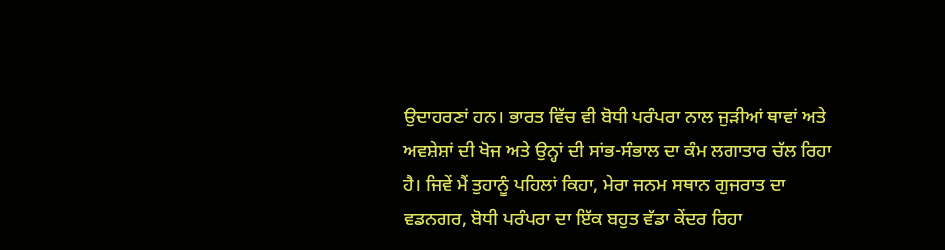ਉਦਾਹਰਣਾਂ ਹਨ। ਭਾਰਤ ਵਿੱਚ ਵੀ ਬੋਧੀ ਪਰੰਪਰਾ ਨਾਲ ਜੁੜੀਆਂ ਥਾਵਾਂ ਅਤੇ ਅਵਸ਼ੇਸ਼ਾਂ ਦੀ ਖੋਜ ਅਤੇ ਉਨ੍ਹਾਂ ਦੀ ਸਾਂਭ-ਸੰਭਾਲ ਦਾ ਕੰਮ ਲਗਾਤਾਰ ਚੱਲ ਰਿਹਾ ਹੈ। ਜਿਵੇਂ ਮੈਂ ਤੁਹਾਨੂੰ ਪਹਿਲਾਂ ਕਿਹਾ, ਮੇਰਾ ਜਨਮ ਸਥਾਨ ਗੁਜਰਾਤ ਦਾ ਵਡਨਗਰ, ਬੋਧੀ ਪਰੰਪਰਾ ਦਾ ਇੱਕ ਬਹੁਤ ਵੱਡਾ ਕੇਂਦਰ ਰਿਹਾ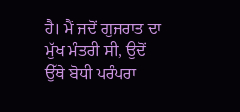ਹੈ। ਮੈਂ ਜਦੋਂ ਗੁਜਰਾਤ ਦਾ ਮੁੱਖ ਮੰਤਰੀ ਸੀ, ਉਦੋਂ ਉੱਥੇ ਬੋਧੀ ਪਰੰਪਰਾ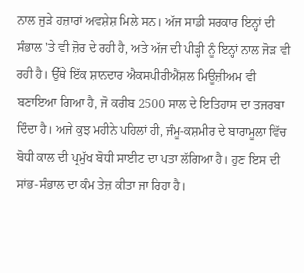ਨਾਲ ਜੁੜੇ ਹਜ਼ਾਰਾਂ ਅਵਸ਼ੇਸ਼ ਮਿਲੇ ਸਨ। ਅੱਜ ਸਾਡੀ ਸਰਕਾਰ ਇਨ੍ਹਾਂ ਦੀ ਸੰਭਾਲ 'ਤੇ ਵੀ ਜ਼ੋਰ ਦੇ ਰਹੀ ਹੈ, ਅਤੇ ਅੱਜ ਦੀ ਪੀੜ੍ਹੀ ਨੂੰ ਇਨ੍ਹਾਂ ਨਾਲ ਜੋੜ ਵੀ ਰਹੀ ਹੈ। ਉੱਥੇ ਇੱਕ ਸ਼ਾਨਦਾਰ ਐਕਸਪੀਰੀਐਂਸ਼ਲ ਮਿਊਜ਼ੀਅਮ ਵੀ ਬਣਾਇਆ ਗਿਆ ਹੈ, ਜੋ ਕਰੀਬ 2500 ਸਾਲ ਦੇ ਇਤਿਹਾਸ ਦਾ ਤਜਰਬਾ ਦਿੰਦਾ ਹੈ। ਅਜੇ ਕੁਝ ਮਹੀਨੇ ਪਹਿਲਾਂ ਹੀ, ਜੰਮੂ-ਕਸ਼ਮੀਰ ਦੇ ਬਾਰਾਮੂਲਾ ਵਿੱਚ ਬੋਧੀ ਕਾਲ ਦੀ ਪ੍ਰਮੁੱਖ ਬੋਧੀ ਸਾਈਟ ਦਾ ਪਤਾ ਲੱਗਿਆ ਹੈ। ਹੁਣ ਇਸ ਦੀ ਸਾਂਭ-ਸੰਭਾਲ ਦਾ ਕੰਮ ਤੇਜ਼ ਕੀਤਾ ਜਾ ਰਿਹਾ ਹੈ।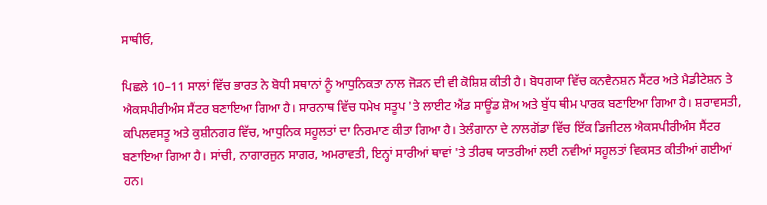ਸਾਥੀਓ,

ਪਿਛਲੇ 10–11 ਸਾਲਾਂ ਵਿੱਚ ਭਾਰਤ ਨੇ ਬੋਧੀ ਸਥਾਨਾਂ ਨੂੰ ਆਧੁਨਿਕਤਾ ਨਾਲ ਜੋੜਨ ਦੀ ਵੀ ਕੋਸ਼ਿਸ਼ ਕੀਤੀ ਹੈ। ਬੋਧਗਯਾ ਵਿੱਚ ਕਨਵੈਨਸ਼ਨ ਸੈਂਟਰ ਅਤੇ ਮੈਡੀਟੇਸ਼ਨ ਤੇ ਐਕਸਪੀਰੀਅੰਸ ਸੈਂਟਰ ਬਣਾਇਆ ਗਿਆ ਹੈ। ਸਾਰਨਾਥ ਵਿੱਚ ਧਮੇਖ ਸਤੂਪ 'ਤੇ ਲਾਈਟ ਐਂਡ ਸਾਊਂਡ ਸ਼ੋਅ ਅਤੇ ਬੁੱਧ ਥੀਮ ਪਾਰਕ ਬਣਾਇਆ ਗਿਆ ਹੈ। ਸ਼ਰਾਵਸਤੀ, ਕਪਿਲਵਸਤੂ ਅਤੇ ਕੁਸ਼ੀਨਗਰ ਵਿੱਚ, ਆਧੁਨਿਕ ਸਹੂਲਤਾਂ ਦਾ ਨਿਰਮਾਣ ਕੀਤਾ ਗਿਆ ਹੈ। ਤੇਲੰਗਾਨਾ ਦੇ ਨਾਲਗੋਂਡਾ ਵਿੱਚ ਇੱਕ ਡਿਜੀਟਲ ਐਕਸਪੀਰੀਅੰਸ ਸੈਂਟਰ ਬਣਾਇਆ ਗਿਆ ਹੈ। ਸਾਂਚੀ, ਨਾਗਾਰਜੁਨ ਸਾਗਰ, ਅਮਰਾਵਤੀ, ਇਨ੍ਹਾਂ ਸਾਰੀਆਂ ਥਾਵਾਂ 'ਤੇ ਤੀਰਥ ਯਾਤਰੀਆਂ ਲਈ ਨਵੀਆਂ ਸਹੂਲਤਾਂ ਵਿਕਸਤ ਕੀਤੀਆਂ ਗਈਆਂ ਹਨ।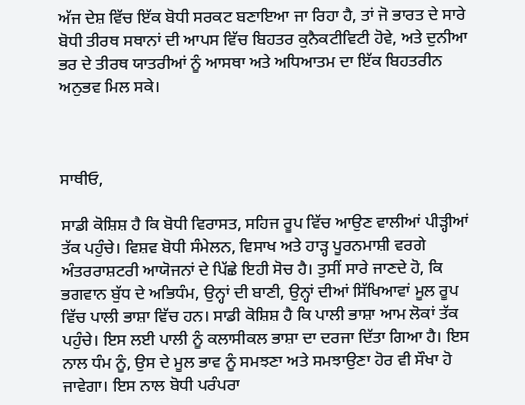ਅੱਜ ਦੇਸ਼ ਵਿੱਚ ਇੱਕ ਬੋਧੀ ਸਰਕਟ ਬਣਾਇਆ ਜਾ ਰਿਹਾ ਹੈ, ਤਾਂ ਜੋ ਭਾਰਤ ਦੇ ਸਾਰੇ ਬੋਧੀ ਤੀਰਥ ਸਥਾਨਾਂ ਦੀ ਆਪਸ ਵਿੱਚ ਬਿਹਤਰ ਕੁਨੈਕਟੀਵਿਟੀ ਹੋਵੇ, ਅਤੇ ਦੁਨੀਆ ਭਰ ਦੇ ਤੀਰਥ ਯਾਤਰੀਆਂ ਨੂੰ ਆਸਥਾ ਅਤੇ ਅਧਿਆਤਮ ਦਾ ਇੱਕ ਬਿਹਤਰੀਨ ਅਨੁਭਵ ਮਿਲ ਸਕੇ।



ਸਾਥੀਓ,

ਸਾਡੀ ਕੋਸ਼ਿਸ਼ ਹੈ ਕਿ ਬੋਧੀ ਵਿਰਾਸਤ, ਸਹਿਜ ਰੂਪ ਵਿੱਚ ਆਉਣ ਵਾਲੀਆਂ ਪੀੜ੍ਹੀਆਂ ਤੱਕ ਪਹੁੰਚੇ। ਵਿਸ਼ਵ ਬੋਧੀ ਸੰਮੇਲਨ, ਵਿਸਾਖ ਅਤੇ ਹਾੜ੍ਹ ਪੂਰਨਮਾਸ਼ੀ ਵਰਗੇ ਅੰਤਰਰਾਸ਼ਟਰੀ ਆਯੋਜਨਾਂ ਦੇ ਪਿੱਛੇ ਇਹੀ ਸੋਚ ਹੈ। ਤੁਸੀਂ ਸਾਰੇ ਜਾਣਦੇ ਹੋ, ਕਿ ਭਗਵਾਨ ਬੁੱਧ ਦੇ ਅਭਿਧੰਮ, ਉਨ੍ਹਾਂ ਦੀ ਬਾਣੀ, ਉਨ੍ਹਾਂ ਦੀਆਂ ਸਿੱਖਿਆਵਾਂ ਮੂਲ ਰੂਪ ਵਿੱਚ ਪਾਲੀ ਭਾਸ਼ਾ ਵਿੱਚ ਹਨ। ਸਾਡੀ ਕੋਸ਼ਿਸ਼ ਹੈ ਕਿ ਪਾਲੀ ਭਾਸ਼ਾ ਆਮ ਲੋਕਾਂ ਤੱਕ ਪਹੁੰਚੇ। ਇਸ ਲਈ ਪਾਲੀ ਨੂੰ ਕਲਾਸੀਕਲ ਭਾਸ਼ਾ ਦਾ ਦਰਜਾ ਦਿੱਤਾ ਗਿਆ ਹੈ। ਇਸ ਨਾਲ ਧੰਮ ਨੂੰ, ਉਸ ਦੇ ਮੂਲ ਭਾਵ ਨੂੰ ਸਮਝਣਾ ਅਤੇ ਸਮਝਾਉਣਾ ਹੋਰ ਵੀ ਸੌਖਾ ਹੋ ਜਾਵੇਗਾ। ਇਸ ਨਾਲ ਬੋਧੀ ਪਰੰਪਰਾ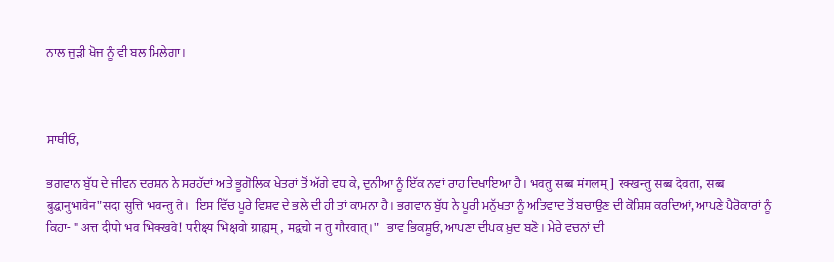ਨਾਲ ਜੁੜੀ ਖੋਜ ਨੂੰ ਵੀ ਬਲ ਮਿਲੇਗਾ।



ਸਾਥੀਓ,

ਭਗਵਾਨ ਬੁੱਧ ਦੇ ਜੀਵਨ ਦਰਸ਼ਨ ਨੇ ਸਰਹੱਦਾਂ ਅਤੇ ਭੂਗੋਲਿਕ ਖੇਤਰਾਂ ਤੋਂ ਅੱਗੇ ਵਧ ਕੇ, ਦੁਨੀਆ ਨੂੰ ਇੱਕ ਨਵਾਂ ਰਾਹ ਦਿਖਾਇਆ ਹੈ। भवतु सब्ब मंगलम्] रक्खन्तु सब्ब देवता, सब्ब बुद्धानुभावेन"सदा सुत्ति भवन्तु ते।  ਇਸ ਵਿੱਚ ਪੂਰੇ ਵਿਸ਼ਵ ਦੇ ਭਲੇ ਦੀ ਹੀ ਤਾਂ ਕਾਮਨਾ ਹੈ। ਭਗਵਾਨ ਬੁੱਧ ਨੇ ਪੂਰੀ ਮਨੁੱਖਤਾ ਨੂੰ ਅਤਿਵਾਦ ਤੋਂ ਬਚਾਉਣ ਦੀ ਕੋਸ਼ਿਸ਼ ਕਰਦਿਆਂ, ਆਪਣੇ ਪੈਰੋਕਾਰਾਂ ਨੂੰ ਕਿਹਾ- " अत्त दीपो भव भिक्खवे! परीक्ष्य भिक्षवो ग्राह्यम्, मद्वचो न तु गौरवात्।"  ਭਾਵ ਭਿਕਸ਼ੂਓ, ਆਪਣਾ ਦੀਪਕ ਖ਼ੁਦ ਬਣੋ। ਮੇਰੇ ਵਚਨਾਂ ਦੀ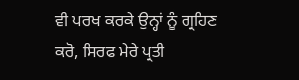ਵੀ ਪਰਖ ਕਰਕੇ ਉਨ੍ਹਾਂ ਨੂੰ ਗ੍ਰਹਿਣ ਕਰੋ, ਸਿਰਫ ਮੇਰੇ ਪ੍ਰਤੀ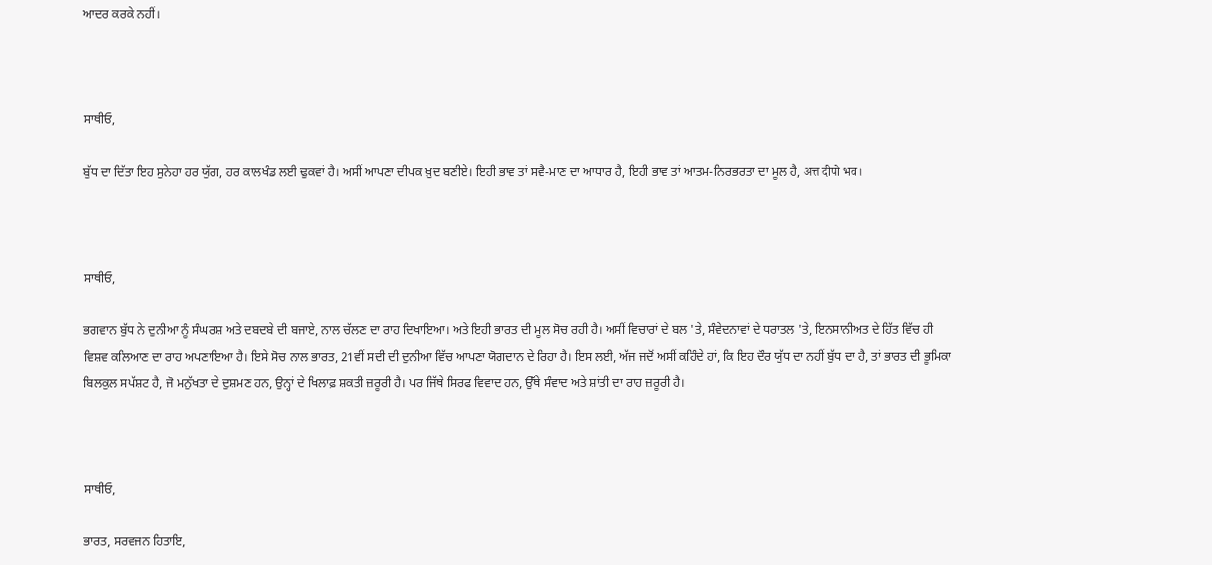ਆਦਰ ਕਰਕੇ ਨਹੀਂ।



ਸਾਥੀਓ,

ਬੁੱਧ ਦਾ ਦਿੱਤਾ ਇਹ ਸੁਨੇਹਾ ਹਰ ਯੁੱਗ, ਹਰ ਕਾਲਖੰਡ ਲਈ ਢੁਕਵਾਂ ਹੈ। ਅਸੀਂ ਆਪਣਾ ਦੀਪਕ ਖ਼ੁਦ ਬਣੀਏ। ਇਹੀ ਭਾਵ ਤਾਂ ਸਵੈ-ਮਾਣ ਦਾ ਆਧਾਰ ਹੈ, ਇਹੀ ਭਾਵ ਤਾਂ ਆਤਮ-ਨਿਰਭਰਤਾ ਦਾ ਮੂਲ ਹੈ, अत्त दीपो भव।



ਸਾਥੀਓ,

ਭਗਵਾਨ ਬੁੱਧ ਨੇ ਦੁਨੀਆ ਨੂੰ ਸੰਘਰਸ਼ ਅਤੇ ਦਬਦਬੇ ਦੀ ਬਜਾਏ, ਨਾਲ ਚੱਲਣ ਦਾ ਰਾਹ ਦਿਖਾਇਆ। ਅਤੇ ਇਹੀ ਭਾਰਤ ਦੀ ਮੂਲ ਸੋਚ ਰਹੀ ਹੈ। ਅਸੀਂ ਵਿਚਾਰਾਂ ਦੇ ਬਲ 'ਤੇ, ਸੰਵੇਦਨਾਵਾਂ ਦੇ ਧਰਾਤਲ 'ਤੇ, ਇਨਸਾਨੀਅਤ ਦੇ ਹਿੱਤ ਵਿੱਚ ਹੀ ਵਿਸ਼ਵ ਕਲਿਆਣ ਦਾ ਰਾਹ ਅਪਣਾਇਆ ਹੈ। ਇਸੇ ਸੋਚ ਨਾਲ ਭਾਰਤ, 21ਵੀਂ ਸਦੀ ਦੀ ਦੁਨੀਆ ਵਿੱਚ ਆਪਣਾ ਯੋਗਦਾਨ ਦੇ ਰਿਹਾ ਹੈ। ਇਸ ਲਈ, ਅੱਜ ਜਦੋਂ ਅਸੀਂ ਕਹਿੰਦੇ ਹਾਂ, ਕਿ ਇਹ ਦੌਰ ਯੁੱਧ ਦਾ ਨਹੀਂ ਬੁੱਧ ਦਾ ਹੈ, ਤਾਂ ਭਾਰਤ ਦੀ ਭੂਮਿਕਾ ਬਿਲਕੁਲ ਸਪੱਸ਼ਟ ਹੈ, ਜੋ ਮਨੁੱਖਤਾ ਦੇ ਦੁਸ਼ਮਣ ਹਨ, ਉਨ੍ਹਾਂ ਦੇ ਖਿਲਾਫ਼ ਸ਼ਕਤੀ ਜ਼ਰੂਰੀ ਹੈ। ਪਰ ਜਿੱਥੇ ਸਿਰਫ ਵਿਵਾਦ ਹਨ, ਉੱਥੇ ਸੰਵਾਦ ਅਤੇ ਸ਼ਾਂਤੀ ਦਾ ਰਾਹ ਜ਼ਰੂਰੀ ਹੈ।



ਸਾਥੀਓ,

ਭਾਰਤ, ਸਰਵਜਨ ਹਿਤਾਇ,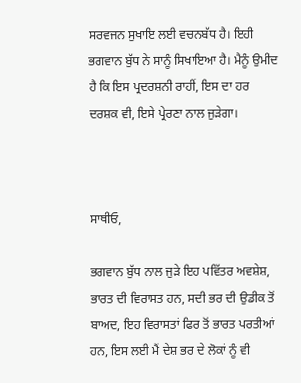ਸਰਵਜਨ ਸੁਖਾਇ ਲਈ ਵਚਨਬੱਧ ਹੈ। ਇਹੀ ਭਗਵਾਨ ਬੁੱਧ ਨੇ ਸਾਨੂੰ ਸਿਖਾਇਆ ਹੈ। ਮੈਨੂੰ ਉਮੀਦ ਹੈ ਕਿ ਇਸ ਪ੍ਰਦਰਸ਼ਨੀ ਰਾਹੀਂ, ਇਸ ਦਾ ਹਰ ਦਰਸ਼ਕ ਵੀ, ਇਸੇ ਪ੍ਰੇਰਣਾ ਨਾਲ ਜੁੜੇਗਾ।



ਸਾਥੀਓ,

ਭਗਵਾਨ ਬੁੱਧ ਨਾਲ ਜੁੜੇ ਇਹ ਪਵਿੱਤਰ ਅਵਸ਼ੇਸ਼, ਭਾਰਤ ਦੀ ਵਿਰਾਸਤ ਹਨ, ਸਦੀ ਭਰ ਦੀ ਉਡੀਕ ਤੋਂ ਬਾਅਦ, ਇਹ ਵਿਰਾਸਤਾਂ ਫਿਰ ਤੋਂ ਭਾਰਤ ਪਰਤੀਆਂ ਹਨ, ਇਸ ਲਈ ਮੈਂ ਦੇਸ਼ ਭਰ ਦੇ ਲੋਕਾਂ ਨੂੰ ਵੀ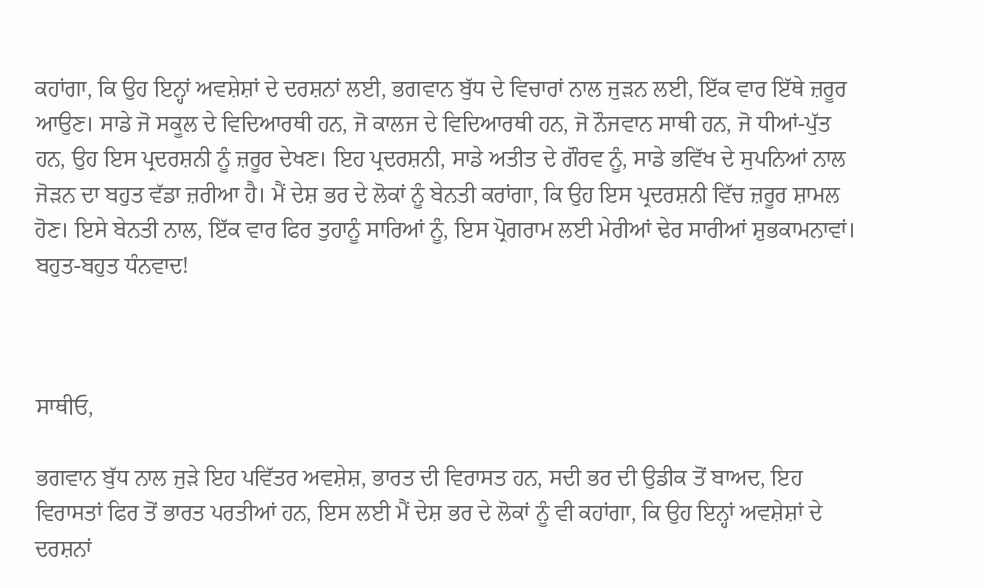ਕਹਾਂਗਾ, ਕਿ ਉਹ ਇਨ੍ਹਾਂ ਅਵਸ਼ੇਸ਼ਾਂ ਦੇ ਦਰਸ਼ਨਾਂ ਲਈ, ਭਗਵਾਨ ਬੁੱਧ ਦੇ ਵਿਚਾਰਾਂ ਨਾਲ ਜੁੜਨ ਲਈ, ਇੱਕ ਵਾਰ ਇੱਥੇ ਜ਼ਰੂਰ ਆਉਣ। ਸਾਡੇ ਜੋ ਸਕੂਲ ਦੇ ਵਿਦਿਆਰਥੀ ਹਨ, ਜੋ ਕਾਲਜ ਦੇ ਵਿਦਿਆਰਥੀ ਹਨ, ਜੋ ਨੌਜਵਾਨ ਸਾਥੀ ਹਨ, ਜੋ ਧੀਆਂ-ਪੁੱਤ ਹਨ, ਉਹ ਇਸ ਪ੍ਰਦਰਸ਼ਨੀ ਨੂੰ ਜ਼ਰੂਰ ਦੇਖਣ। ਇਹ ਪ੍ਰਦਰਸ਼ਨੀ, ਸਾਡੇ ਅਤੀਤ ਦੇ ਗੌਰਵ ਨੂੰ, ਸਾਡੇ ਭਵਿੱਖ ਦੇ ਸੁਪਨਿਆਂ ਨਾਲ ਜੋੜਨ ਦਾ ਬਹੁਤ ਵੱਡਾ ਜ਼ਰੀਆ ਹੈ। ਮੈਂ ਦੇਸ਼ ਭਰ ਦੇ ਲੋਕਾਂ ਨੂੰ ਬੇਨਤੀ ਕਰਾਂਗਾ, ਕਿ ਉਹ ਇਸ ਪ੍ਰਦਰਸ਼ਨੀ ਵਿੱਚ ਜ਼ਰੂਰ ਸ਼ਾਮਲ ਹੋਣ। ਇਸੇ ਬੇਨਤੀ ਨਾਲ, ਇੱਕ ਵਾਰ ਫਿਰ ਤੁਹਾਨੂੰ ਸਾਰਿਆਂ ਨੂੰ, ਇਸ ਪ੍ਰੋਗਰਾਮ ਲਈ ਮੇਰੀਆਂ ਢੇਰ ਸਾਰੀਆਂ ਸ਼ੁਭਕਾਮਨਾਵਾਂ। ਬਹੁਤ-ਬਹੁਤ ਧੰਨਵਾਦ!



ਸਾਥੀਓ,

ਭਗਵਾਨ ਬੁੱਧ ਨਾਲ ਜੁੜੇ ਇਹ ਪਵਿੱਤਰ ਅਵਸ਼ੇਸ਼, ਭਾਰਤ ਦੀ ਵਿਰਾਸਤ ਹਨ, ਸਦੀ ਭਰ ਦੀ ਉਡੀਕ ਤੋਂ ਬਾਅਦ, ਇਹ ਵਿਰਾਸਤਾਂ ਫਿਰ ਤੋਂ ਭਾਰਤ ਪਰਤੀਆਂ ਹਨ, ਇਸ ਲਈ ਮੈਂ ਦੇਸ਼ ਭਰ ਦੇ ਲੋਕਾਂ ਨੂੰ ਵੀ ਕਹਾਂਗਾ, ਕਿ ਉਹ ਇਨ੍ਹਾਂ ਅਵਸ਼ੇਸ਼ਾਂ ਦੇ ਦਰਸ਼ਨਾਂ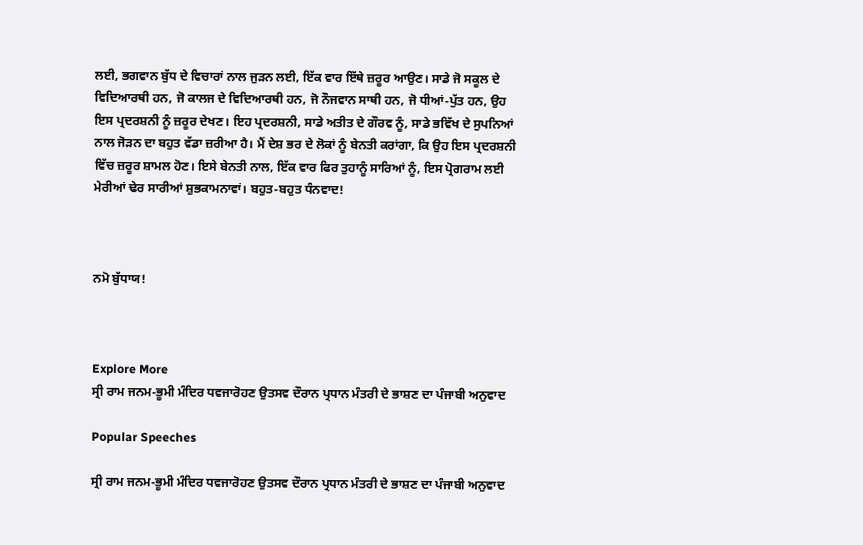ਲਈ, ਭਗਵਾਨ ਬੁੱਧ ਦੇ ਵਿਚਾਰਾਂ ਨਾਲ ਜੁੜਨ ਲਈ, ਇੱਕ ਵਾਰ ਇੱਥੇ ਜ਼ਰੂਰ ਆਉਣ। ਸਾਡੇ ਜੋ ਸਕੂਲ ਦੇ ਵਿਦਿਆਰਥੀ ਹਨ, ਜੋ ਕਾਲਜ ਦੇ ਵਿਦਿਆਰਥੀ ਹਨ, ਜੋ ਨੌਜਵਾਨ ਸਾਥੀ ਹਨ, ਜੋ ਧੀਆਂ-ਪੁੱਤ ਹਨ, ਉਹ ਇਸ ਪ੍ਰਦਰਸ਼ਨੀ ਨੂੰ ਜ਼ਰੂਰ ਦੇਖਣ। ਇਹ ਪ੍ਰਦਰਸ਼ਨੀ, ਸਾਡੇ ਅਤੀਤ ਦੇ ਗੌਰਵ ਨੂੰ, ਸਾਡੇ ਭਵਿੱਖ ਦੇ ਸੁਪਨਿਆਂ ਨਾਲ ਜੋੜਨ ਦਾ ਬਹੁਤ ਵੱਡਾ ਜ਼ਰੀਆ ਹੈ। ਮੈਂ ਦੇਸ਼ ਭਰ ਦੇ ਲੋਕਾਂ ਨੂੰ ਬੇਨਤੀ ਕਰਾਂਗਾ, ਕਿ ਉਹ ਇਸ ਪ੍ਰਦਰਸ਼ਨੀ ਵਿੱਚ ਜ਼ਰੂਰ ਸ਼ਾਮਲ ਹੋਣ। ਇਸੇ ਬੇਨਤੀ ਨਾਲ, ਇੱਕ ਵਾਰ ਫਿਰ ਤੁਹਾਨੂੰ ਸਾਰਿਆਂ ਨੂੰ, ਇਸ ਪ੍ਰੋਗਰਾਮ ਲਈ ਮੇਰੀਆਂ ਢੇਰ ਸਾਰੀਆਂ ਸ਼ੁਭਕਾਮਨਾਵਾਂ। ਬਹੁਤ-ਬਹੁਤ ਧੰਨਵਾਦ!



ਨਮੋ ਬੁੱਧਾਯ!



Explore More
ਸ੍ਰੀ ਰਾਮ ਜਨਮ-ਭੂਮੀ ਮੰਦਿਰ ਧਵਜਾਰੋਹਣ ਉਤਸਵ ਦੌਰਾਨ ਪ੍ਰਧਾਨ ਮੰਤਰੀ ਦੇ ਭਾਸ਼ਣ ਦਾ ਪੰਜਾਬੀ ਅਨੁਵਾਦ

Popular Speeches

ਸ੍ਰੀ ਰਾਮ ਜਨਮ-ਭੂਮੀ ਮੰਦਿਰ ਧਵਜਾਰੋਹਣ ਉਤਸਵ ਦੌਰਾਨ ਪ੍ਰਧਾਨ ਮੰਤਰੀ ਦੇ ਭਾਸ਼ਣ ਦਾ ਪੰਜਾਬੀ ਅਨੁਵਾਦ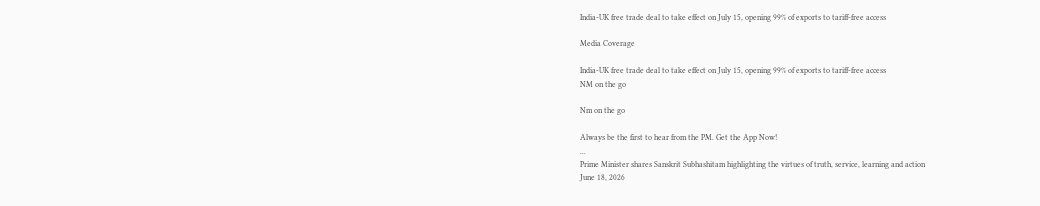India-UK free trade deal to take effect on July 15, opening 99% of exports to tariff-free access

Media Coverage

India-UK free trade deal to take effect on July 15, opening 99% of exports to tariff-free access
NM on the go

Nm on the go

Always be the first to hear from the PM. Get the App Now!
...
Prime Minister shares Sanskrit Subhashitam highlighting the virtues of truth, service, learning and action
June 18, 2026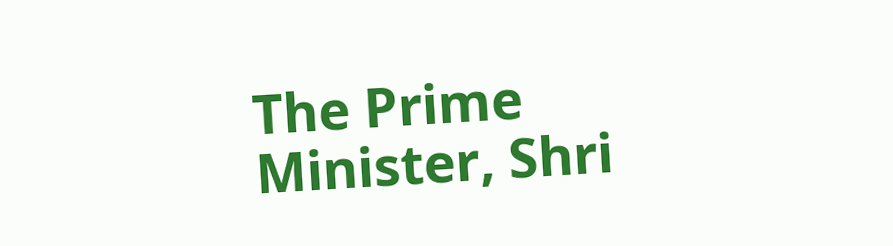The Prime Minister, Shri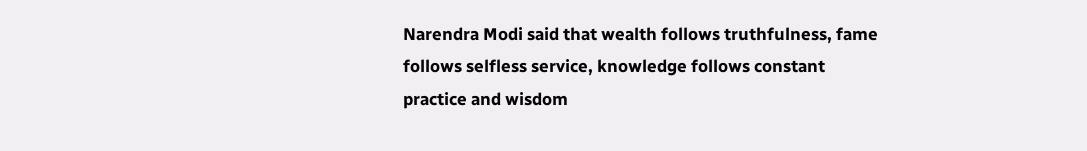Narendra Modi said that wealth follows truthfulness, fame follows selfless service, knowledge follows constant practice and wisdom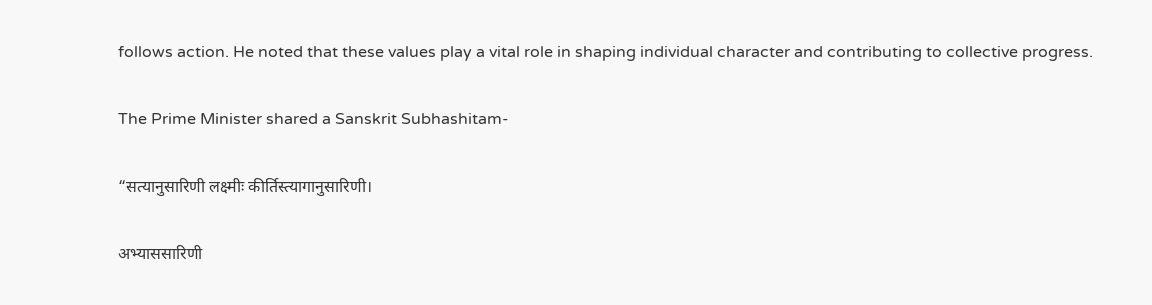follows action. He noted that these values play a vital role in shaping individual character and contributing to collective progress.

The Prime Minister shared a Sanskrit Subhashitam-

“सत्यानुसारिणी लक्ष्मीः कीर्तिस्त्यागानुसारिणी।

अभ्याससारिणी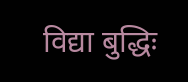विद्या बुद्धिः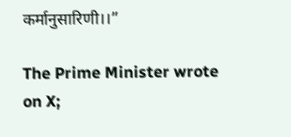कर्मानुसारिणी।।”

The Prime Minister wrote on X;